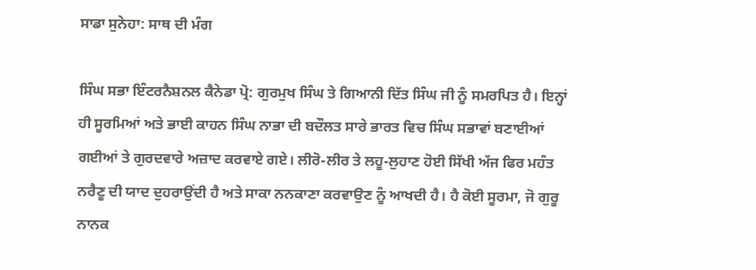ਸਾਡਾ ਸੁਨੇਹਾ: ਸਾਥ ਦੀ ਮੰਗ

ਸਿੰਘ ਸਭਾ ਇੰਟਰਨੈਸ਼ਨਲ ਕੈਨੇਡਾ ਪ੍ਰੋ: ਗੁਰਮੁਖ ਸਿੰਘ ਤੇ ਗਿਆਨੀ ਦਿੱਤ ਸਿੰਘ ਜੀ ਨੂੰ ਸਮਰਪਿਤ ਹੈ। ਇਨ੍ਹਾਂ ਹੀ ਸੂਰਮਿਆਂ ਅਤੇ ਭਾਈ ਕਾਹਨ ਸਿੰਘ ਨਾਭਾ ਦੀ ਬਦੌਲਤ ਸਾਰੇ ਭਾਰਤ ਵਿਚ ਸਿੰਘ ਸਭਾਵਾਂ ਬਣਾਈਆਂ ਗਈਆਂ ਤੇ ਗੁਰਦਵਾਰੇ ਅਜ਼ਾਦ ਕਰਵਾਏ ਗਏ। ਲੀਰੋ-ਲੀਰ ਤੇ ਲਹੂ-ਲੁਹਾਣ ਹੋਈ ਸਿੱਖੀ ਅੱਜ ਫਿਰ ਮਹੰਤ ਨਰੈਣੂ ਦੀ ਯਾਦ ਦੁਹਰਾਉਂਦੀ ਹੈ ਅਤੇ ਸਾਕਾ ਨਨਕਾਣਾ ਕਰਵਾਉਣ ਨੂੰ ਆਖਦੀ ਹੈ। ਹੈ ਕੋਈ ਸੂਰਮਾ, ਜੋ ਗੁਰੂ ਨਾਨਕ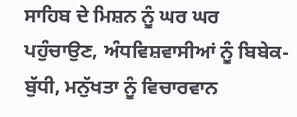ਸਾਹਿਬ ਦੇ ਮਿਸ਼ਨ ਨੂੰ ਘਰ ਘਰ ਪਹੁੰਚਾਉਣ, ਅੰਧਵਿਸ਼ਵਾਸੀਆਂ ਨੂੰ ਬਿਬੇਕ-ਬੁੱਧੀ, ਮਨੁੱਖਤਾ ਨੂੰ ਵਿਚਾਰਵਾਨ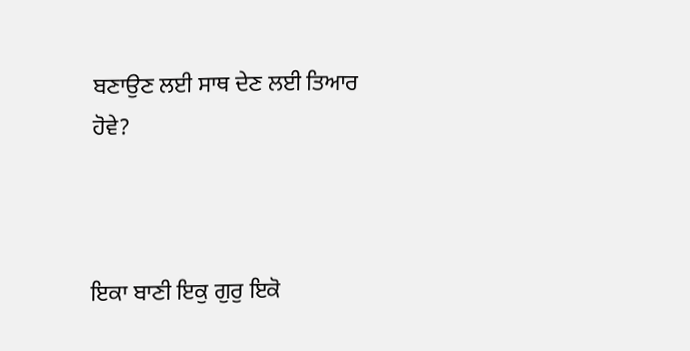ਬਣਾਉਣ ਲਈ ਸਾਥ ਦੇਣ ਲਈ ਤਿਆਰ ਹੋਵੇ?



ਇਕਾ ਬਾਣੀ ਇਕੁ ਗੁਰੁ ਇਕੋ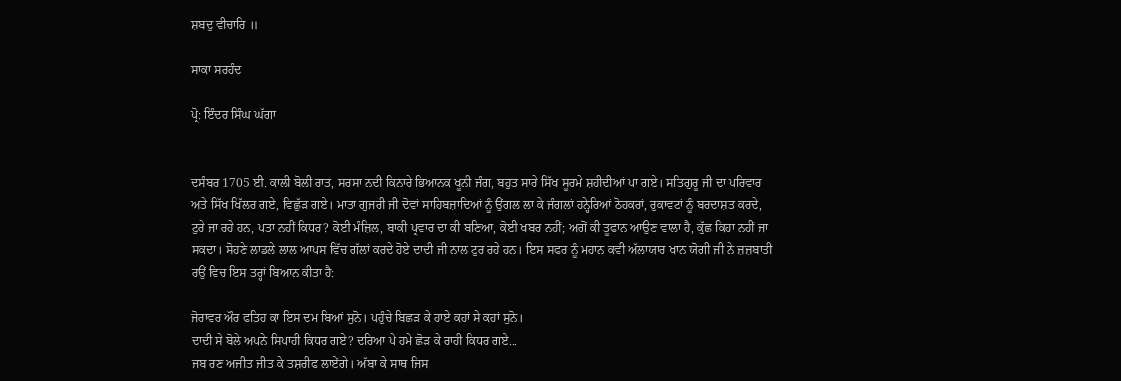ਸ਼ਬਦੁ ਵੀਚਾਰਿ ॥

ਸਾਕਾ ਸਰਹੰਦ

ਪ੍ਰੋ: ਇੰਦਰ ਸਿੰਘ ਘੱਗਾ


ਦਸੰਬਰ 1705 ਈ. ਕਾਲੀ ਬੋਲੀ ਰਾਤ, ਸਰਸਾ ਨਦੀ ਕਿਨਾਰੇ ਭਿਆਨਕ ਖੂਨੀ ਜੰਗ, ਬਹੁਤ ਸਾਰੇ ਸਿੱਖ ਸੂਰਮੇ ਸ਼ਹੀਦੀਆਂ ਪਾ ਗਏ। ਸਤਿਗੁਰੂ ਜੀ ਦਾ ਪਰਿਵਾਰ ਅਤੇ ਸਿੱਖ ਖਿੱਲਰ ਗਏ, ਵਿਛੁੱੜ ਗਏ। ਮਾਤਾ ਗੁਜਰੀ ਜੀ ਦੋਵਾਂ ਸਾਹਿਬਜ਼ਾਦਿਆਂ ਨੂੰ ਉਂਗਲ ਲਾ ਕੇ ਜੰਗਲਾਂ ਹਨ੍ਹੇਰਿਆਂ ਠੋਹਕਰਾਂ, ਰੁਕਾਵਟਾਂ ਨੂੰ ਬਰਦਾਸ਼ਤ ਕਰਦੇ, ਟੁਰੇ ਜਾ ਰਹੇ ਹਨ, ਪਤਾ ਨਹੀਂ ਕਿਧਰ? ਕੋਈ ਮੰਜ਼ਿਲ, ਬਾਕੀ ਪ੍ਰਵਾਰ ਦਾ ਕੀ ਬਣਿਆ, ਕੋਈ ਖਬਰ ਨਹੀਂ; ਅਗੋਂ ਕੀ ਤੂਫਾਨ ਆਉਣ ਵਾਲਾ ਹੈ, ਕੁੱਛ ਕਿਹਾ ਨਹੀਂ ਜਾ ਸਕਦਾ। ਸੋਹਣੇ ਲਾਡਲੇ ਲਾਲ ਆਪਸ ਵਿੱਚ ਗੱਲਾਂ ਕਰਦੇ ਹੋਏ ਦਾਦੀ ਜੀ ਨਾਲ ਟੁਰ ਰਹੇ ਹਨ। ਇਸ ਸਫਰ ਨੂੰ ਮਹਾਨ ਕਵੀ ਅੱਲਾਯਾਰ ਖਾਨ ਯੋਗੀ ਜੀ ਨੇ ਜ਼ਜ਼ਬਾਤੀ ਰਉਂ ਵਿਚ ਇਸ ਤਰ੍ਹਾਂ ਬਿਆਨ ਕੀਤਾ ਹੈ:

ਜੋਰਾਵਰ ਔਰ ਫਤਿਹ ਕਾ ਇਸ ਦਮ ਬਿਆਂ ਸੁਨੋ। ਪਹੁੰਚੇ ਬਿਛੜ ਕੇ ਹਾਏ ਕਹਾਂ ਸੇ ਕਹਾਂ ਸੁਨੋ।
ਦਾਦੀ ਸੇ ਬੋਲੇ ਅਪਨੇ ਸਿਪਾਹੀ ਕਿਧਰ ਗਏ? ਦਰਿਆ ਪੇ ਹਮੇ ਛੋੜ ਕੇ ਰਾਹੀ ਕਿਧਰ ਗਏ...
ਜਬ ਰਣ ਅਜੀਤ ਜੀਤ ਕੇ ਤਸ਼ਰੀਫ ਲਾਏਂਗੇ। ਅੱਬਾ ਕੇ ਸਾਥ ਜਿਸ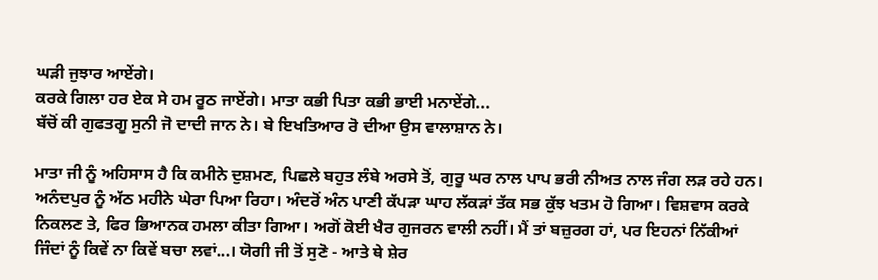ਘੜੀ ਜੁਝਾਰ ਆਏਂਗੇ।
ਕਰਕੇ ਗਿਲਾ ਹਰ ਏਕ ਸੇ ਹਮ ਰੂਠ ਜਾਏਂਗੇ। ਮਾਤਾ ਕਭੀ ਪਿਤਾ ਕਭੀ ਭਾਈ ਮਨਾਏਂਗੇ...
ਬੱਚੋਂ ਕੀ ਗੁਫਤਗੂ ਸੁਨੀ ਜੋ ਦਾਦੀ ਜਾਨ ਨੇ। ਬੇ ਇਖਤਿਆਰ ਰੋ ਦੀਆ ਉਸ ਵਾਲਾਸ਼ਾਨ ਨੇ।

ਮਾਤਾ ਜੀ ਨੂੰ ਅਹਿਸਾਸ ਹੈ ਕਿ ਕਮੀਨੇ ਦੁਸ਼ਮਣ, ਪਿਛਲੇ ਬਹੁਤ ਲੰਬੇ ਅਰਸੇ ਤੋਂ, ਗੁਰੂ ਘਰ ਨਾਲ ਪਾਪ ਭਰੀ ਨੀਅਤ ਨਾਲ ਜੰਗ ਲੜ ਰਹੇ ਹਨ। ਅਨੰਦਪੁਰ ਨੂੰ ਅੱਠ ਮਹੀਨੇ ਘੇਰਾ ਪਿਆ ਰਿਹਾ। ਅੰਦਰੋਂ ਅੰਨ ਪਾਣੀ ਕੱਪੜਾ ਘਾਹ ਲੱਕੜਾਂ ਤੱਕ ਸਭ ਕੁੱਝ ਖਤਮ ਹੋ ਗਿਆ। ਵਿਸ਼ਵਾਸ ਕਰਕੇ ਨਿਕਲਣ ਤੇ, ਫਿਰ ਭਿਆਨਕ ਹਮਲਾ ਕੀਤਾ ਗਿਆ। ਅਗੋਂ ਕੋਈ ਖੈਰ ਗੁਜਰਨ ਵਾਲੀ ਨਹੀਂ। ਮੈਂ ਤਾਂ ਬਜ਼ੁਰਗ ਹਾਂ, ਪਰ ਇਹਨਾਂ ਨਿੱਕੀਆਂ ਜਿੰਦਾਂ ਨੂੰ ਕਿਵੇਂ ਨਾ ਕਿਵੇਂ ਬਚਾ ਲਵਾਂ...। ਯੋਗੀ ਜੀ ਤੋਂ ਸੁਣੋ - ਆਤੇ ਥੇ ਸ਼ੇਰ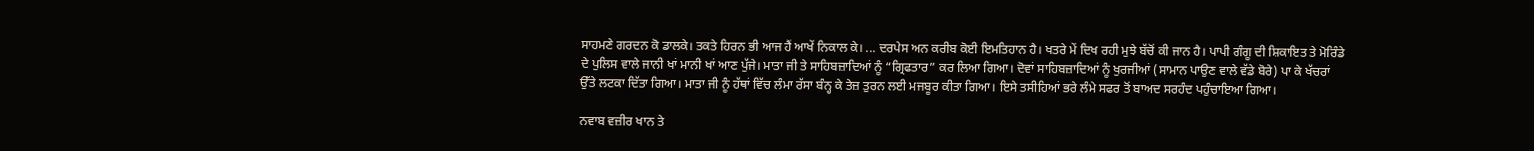ਸਾਹਮਣੇ ਗਰਦਨ ਕੋ ਡਾਲਕੇ। ਤਕਤੇ ਹਿਰਨ ਭੀ ਆਜ ਹੈਂ ਆਖੇਂ ਨਿਕਾਲ ਕੇ। ... ਦਰਪੇਸ ਅਨ ਕਰੀਬ ਕੋਈ ਇਮਤਿਹਾਨ ਹੈ। ਖਤਰੇ ਮੇਂ ਦਿਖ ਰਹੀ ਮੁਝੇ ਬੱਚੋਂ ਕੀ ਜਾਨ ਹੈ। ਪਾਪੀ ਗੰਗੂ ਦੀ ਸ਼ਿਕਾਇਤ ਤੇ ਮੋਰਿੰਡੇ ਦੇ ਪੁਲਿਸ ਵਾਲੇ ਜਾਨੀ ਖਾਂ ਮਾਨੀ ਖਾਂ ਆਣ ਪੁੱਜੇ। ਮਾਤਾ ਜੀ ਤੇ ਸਾਹਿਬਜ਼ਾਦਿਆਂ ਨੂੰ “ਗ੍ਰਿਫਤਾਰ” ਕਰ ਲਿਆ ਗਿਆ। ਦੋਵਾਂ ਸਾਹਿਬਜ਼ਾਦਿਆਂ ਨੂੰ ਖੁਰਜੀਆਂ (ਸਾਮਾਨ ਪਾਉਣ ਵਾਲੇ ਵੱਡੇ ਬੋਰੇ) ਪਾ ਕੇ ਖੱਚਰਾਂ ਉੱਤੇ ਲਟਕਾ ਦਿੱਤਾ ਗਿਆ। ਮਾਤਾ ਜੀ ਨੂੰ ਹੱਥਾਂ ਵਿੱਚ ਲੰਮਾ ਰੱਸਾ ਬੰਨ੍ਹ ਕੇ ਤੇਜ਼ ਤੁਰਨ ਲਈ ਮਜਬੂਰ ਕੀਤਾ ਗਿਆ। ਇਸੇ ਤਸੀਹਿਆਂ ਭਰੇ ਲੰਮੇ ਸਫਰ ਤੋਂ ਬਾਅਦ ਸਰਹੰਦ ਪਹੁੰਚਾਇਆ ਗਿਆ।

ਨਵਾਬ ਵਜ਼ੀਰ ਖਾਨ ਤੇ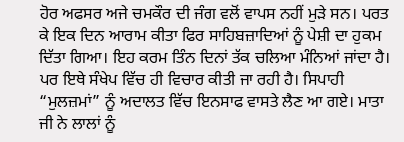ਹੋਰ ਅਫਸਰ ਅਜੇ ਚਮਕੌਰ ਦੀ ਜੰਗ ਵਲੋਂ ਵਾਪਸ ਨਹੀਂ ਮੁੜੇ ਸਨ। ਪਰਤ ਕੇ ਇਕ ਦਿਨ ਆਰਾਮ ਕੀਤਾ ਫਿਰ ਸਾਹਿਬਜ਼ਾਦਿਆਂ ਨੂੰ ਪੇਸ਼ੀ ਦਾ ਹੁਕਮ ਦਿੱਤਾ ਗਿਆ। ਇਹ ਕਰਮ ਤਿੰਨ ਦਿਨਾਂ ਤੱਕ ਚਲਿਆ ਮੰਨਿਆਂ ਜਾਂਦਾ ਹੈ। ਪਰ ਇਥੇ ਸੰਖੇਪ ਵਿੱਚ ਹੀ ਵਿਚਾਰ ਕੀਤੀ ਜਾ ਰਹੀ ਹੈ। ਸਿਪਾਹੀ “ਮੁਲਜ਼ਮਾਂ” ਨੂੰ ਅਦਾਲਤ ਵਿੱਚ ਇਨਸਾਫ ਵਾਸਤੇ ਲੈਣ ਆ ਗਏ। ਮਾਤਾ ਜੀ ਨੇ ਲਾਲਾਂ ਨੂੰ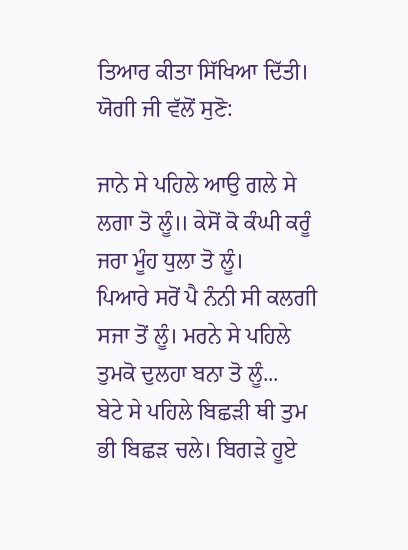ਤਿਆਰ ਕੀਤਾ ਸਿੱਖਿਆ ਦਿੱਤੀ। ਯੋਗੀ ਜੀ ਵੱਲੋਂ ਸੁਣੋ:

ਜਾਨੇ ਸੇ ਪਹਿਲੇ ਆਉ ਗਲੇ ਸੇ ਲਗਾ ਤੋ ਲੂੰ॥ ਕੇਸੋਂ ਕੋ ਕੰਘੀ ਕਰੂੰ ਜਰਾ ਮੂੰਹ ਧੁਲਾ ਤੋ ਲੂੰ।
ਪਿਆਰੇ ਸਰੋਂ ਪੈ ਨੰਨੀ ਸੀ ਕਲਗੀ ਸਜਾ ਤੋਂ ਲੂੰ। ਮਰਨੇ ਸੇ ਪਹਿਲੇ ਤੁਮਕੋ ਦੁਲਹਾ ਬਨਾ ਤੋ ਲੂੰ...
ਬੇਟੇ ਸੇ ਪਹਿਲੇ ਬਿਛੜੀ ਥੀ ਤੁਮ ਭੀ ਬਿਛੜ ਚਲੇ। ਬਿਗੜੇ ਹੂਏ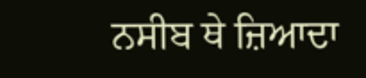ਨਸੀਬ ਥੇ ਜ਼ਿਆਦਾ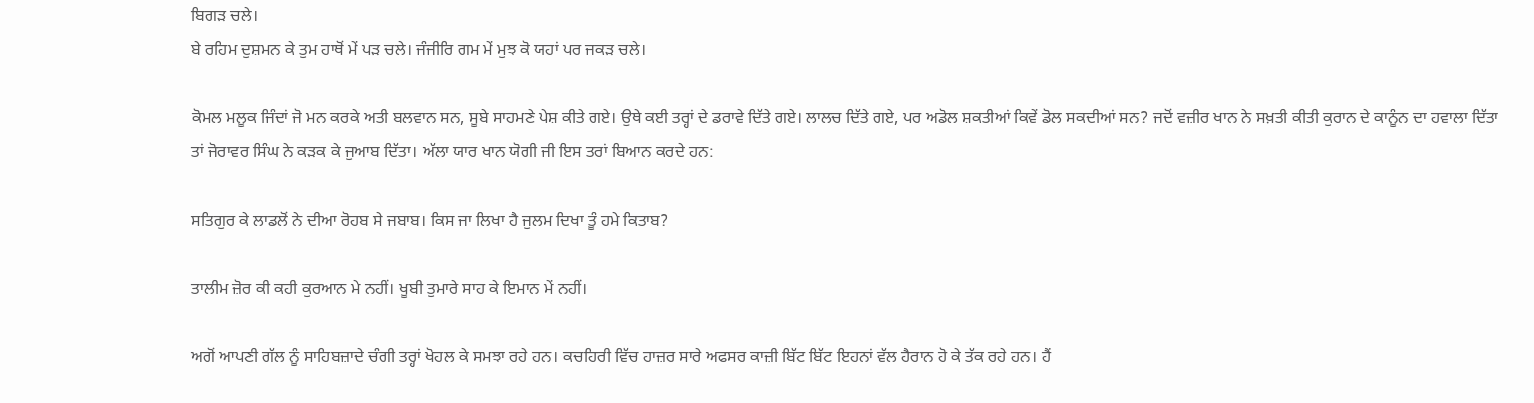ਬਿਗੜ ਚਲੇ।
ਬੇ ਰਹਿਮ ਦੁਸ਼ਮਨ ਕੇ ਤੁਮ ਹਾਥੋਂ ਮੇਂ ਪੜ ਚਲੇ। ਜੰਜੀਰਿ ਗਮ ਮੇਂ ਮੁਝ ਕੋ ਯਹਾਂ ਪਰ ਜਕੜ ਚਲੇ।

ਕੋਮਲ ਮਲੂਕ ਜਿੰਦਾਂ ਜੋ ਮਨ ਕਰਕੇ ਅਤੀ ਬਲਵਾਨ ਸਨ, ਸੂਬੇ ਸਾਹਮਣੇ ਪੇਸ਼ ਕੀਤੇ ਗਏ। ਉਥੇ ਕਈ ਤਰ੍ਹਾਂ ਦੇ ਡਰਾਵੇ ਦਿੱਤੇ ਗਏ। ਲਾਲਚ ਦਿੱਤੇ ਗਏ, ਪਰ ਅਡੋਲ ਸ਼ਕਤੀਆਂ ਕਿਵੇਂ ਡੋਲ ਸਕਦੀਆਂ ਸਨ? ਜਦੋਂ ਵਜ਼ੀਰ ਖਾਨ ਨੇ ਸਖ਼ਤੀ ਕੀਤੀ ਕੁਰਾਨ ਦੇ ਕਾਨੂੰਨ ਦਾ ਹਵਾਲਾ ਦਿੱਤਾ ਤਾਂ ਜੋਰਾਵਰ ਸਿੰਘ ਨੇ ਕੜਕ ਕੇ ਜੁਆਬ ਦਿੱਤਾ। ਅੱਲਾ ਯਾਰ ਖਾਨ ਯੋਗੀ ਜੀ ਇਸ ਤਰਾਂ ਬਿਆਨ ਕਰਦੇ ਹਨ:

ਸਤਿਗੁਰ ਕੇ ਲਾਡਲੋਂ ਨੇ ਦੀਆ ਰੋਹਬ ਸੇ ਜਬਾਬ। ਕਿਸ ਜਾ ਲਿਖਾ ਹੈ ਜੁਲਮ ਦਿਖਾ ਤੂੰ ਹਮੇ ਕਿਤਾਬ?

ਤਾਲੀਮ ਜ਼ੋਰ ਕੀ ਕਹੀ ਕੁਰਆਨ ਮੇ ਨਹੀਂ। ਖੂਬੀ ਤੁਮਾਰੇ ਸਾਹ ਕੇ ਇਮਾਨ ਮੇਂ ਨਹੀਂ।

ਅਗੋਂ ਆਪਣੀ ਗੱਲ ਨੂੰ ਸਾਹਿਬਜ਼ਾਦੇ ਚੰਗੀ ਤਰ੍ਹਾਂ ਖੋਹਲ ਕੇ ਸਮਝਾ ਰਹੇ ਹਨ। ਕਚਹਿਰੀ ਵਿੱਚ ਹਾਜ਼ਰ ਸਾਰੇ ਅਫਸਰ ਕਾਜ਼ੀ ਬਿੱਟ ਬਿੱਟ ਇਹਨਾਂ ਵੱਲ ਹੈਰਾਨ ਹੋ ਕੇ ਤੱਕ ਰਹੇ ਹਨ। ਹੈਂ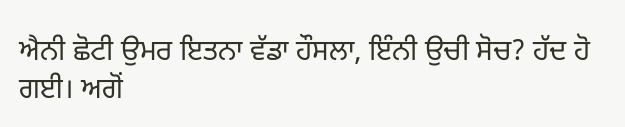ਐਨੀ ਛੋਟੀ ਉਮਰ ਇਤਨਾ ਵੱਡਾ ਹੌਸਲਾ, ਇੰਨੀ ਉਚੀ ਸੋਚ? ਹੱਦ ਹੋ ਗਈ। ਅਗੋਂ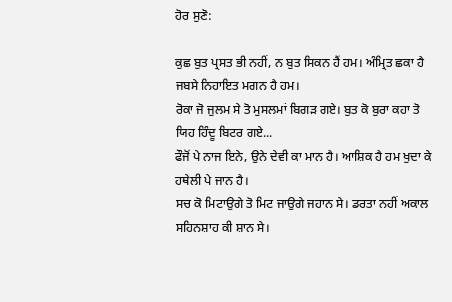ਹੋਰ ਸੁਣੋ:

ਕੁਛ ਬੁਤ ਪ੍ਰਸਤ ਭੀ ਨਹੀਂ, ਨ ਬੁਤ ਸਿਕਨ ਹੈਂ ਹਮ। ਅੰਮ੍ਰਿਤ ਛਕਾ ਹੈ ਜਬਸੇ ਨਿਹਾਇਤ ਮਗਨ ਹੈ ਹਮ।
ਰੋਕਾ ਜੋ ਜੁਲਮ ਸੇ ਤੋ ਮੁਸਲਮਾਂ ਬਿਗੜ ਗਏ। ਬੁਤ ਕੋ ਬੁਰਾ ਕਹਾ ਤੋ ਯਿਹ ਹਿੰਦੂ ਬਿਟਰ ਗਏ...
ਫੌਜੋਂ ਪੇ ਨਾਜ ਇਨੇ, ਉਨੇ ਦੇਵੀ ਕਾ ਮਾਨ ਹੈ। ਆਸ਼ਿਕ ਹੈ ਹਮ ਖੁਦਾ ਕੇ ਹਥੇਲੀ ਪੇ ਜਾਨ ਹੈ।
ਸਚ ਕੋ ਮਿਟਾਉਗੇ ਤੋ ਮਿਟ ਜਾਉਗੇ ਜਹਾਨ ਸੇ। ਡਰਤਾ ਨਹੀਂ ਅਕਾਲ ਸਹਿਨਸ਼ਾਹ ਕੀ ਸ਼ਾਨ ਸੇ।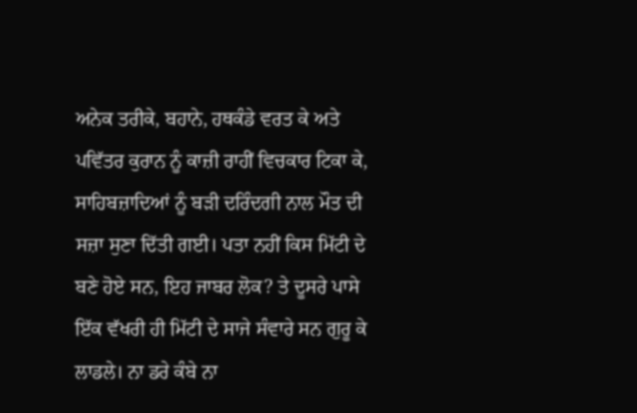ਅਨੇਕ ਤਰੀਕੇ, ਬਹਾਨੇ, ਹਥਕੰਡੇ ਵਰਤ ਕੇ ਅਤੇ ਪਵਿੱਤਰ ਕੁਰਾਨ ਨੂੰ ਕਾਜ਼ੀ ਰਾਹੀਂ ਵਿਚਕਾਰ ਟਿਕਾ ਕੇ, ਸਾਹਿਬਜ਼ਾਦਿਆਂ ਨੂੰ ਬੜੀ ਦਰਿੰਦਗੀ ਨਾਲ ਮੌਤ ਦੀ ਸਜ਼ਾ ਸੁਣਾ ਦਿੱਤੀ ਗਈ। ਪਤਾ ਨਹੀਂ ਕਿਸ ਮਿੱਟੀ ਦੇ ਬਣੇ ਹੋਏ ਸਨ, ਇਹ ਜਾਬਰ ਲੋਕ? ਤੇ ਦੂਸਰੇ ਪਾਸੇ ਇੱਕ ਵੱਖਰੀ ਹੀ ਮਿੱਟੀ ਦੇ ਸਾਜੇ ਸੰਵਾਰੇ ਸਨ ਗੁਰੂ ਕੇ ਲਾਡਲੇ। ਨਾ ਡਰੇ ਕੰਬੇ ਨਾ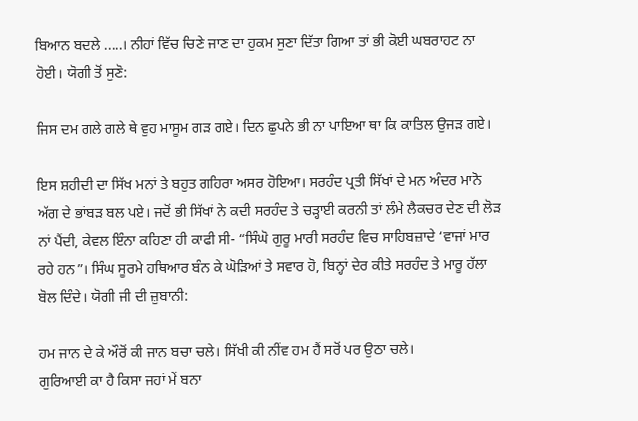ਬਿਆਨ ਬਦਲੇ .....। ਨੀਹਾਂ ਵਿੱਚ ਚਿਣੇ ਜਾਣ ਦਾ ਹੁਕਮ ਸੁਣਾ ਦਿੱਤਾ ਗਿਆ ਤਾਂ ਭੀ ਕੋਈ ਘਬਰਾਹਟ ਨਾ ਹੋਈ। ਯੋਗੀ ਤੋਂ ਸੁਣੋ:

ਜਿਸ ਦਮ ਗਲੇ ਗਲੇ ਥੇ ਵੁਹ ਮਾਸੂਮ ਗੜ ਗਏ। ਦਿਨ ਛੁਪਨੇ ਭੀ ਨਾ ਪਾਇਆ ਥਾ ਕਿ ਕਾਤਿਲ ਉਜੜ ਗਏ।

ਇਸ ਸ਼ਹੀਦੀ ਦਾ ਸਿੱਖ ਮਨਾਂ ਤੇ ਬਹੁਤ ਗਹਿਰਾ ਅਸਰ ਹੋਇਆ। ਸਰਹੰਦ ਪ੍ਰਤੀ ਸਿੱਖਾਂ ਦੇ ਮਨ ਅੰਦਰ ਮਾਨੋ ਅੱਗ ਦੇ ਭਾਂਬੜ ਬਲ ਪਏ। ਜਦੋਂ ਭੀ ਸਿੱਖਾਂ ਨੇ ਕਦੀ ਸਰਹੰਦ ਤੇ ਚੜ੍ਹਾਈ ਕਰਨੀ ਤਾਂ ਲੰਮੇ ਲੈਕਚਰ ਦੇਣ ਦੀ ਲੋੜ ਨਾਂ ਪੈਂਦੀ, ਕੇਵਲ ਇੰਨਾ ਕਹਿਣਾ ਹੀ ਕਾਫੀ ਸੀ- “ਸਿੰਘੋ ਗੁਰੂ ਮਾਰੀ ਸਰਹੰਦ ਵਿਚ ਸਾਹਿਬਜ਼ਾਦੇ ‘ਵਾਜਾਂ ਮਾਰ ਰਹੇ ਹਨ”। ਸਿੰਘ ਸੂਰਮੇ ਹਥਿਆਰ ਬੰਨ ਕੇ ਘੋੜਿਆਂ ਤੇ ਸਵਾਰ ਹੋ, ਬਿਨ੍ਹਾਂ ਦੇਰ ਕੀਤੇ ਸਰਹੰਦ ਤੇ ਮਾਰੂ ਹੱਲਾ ਬੋਲ ਦਿੰਦੇ। ਯੋਗੀ ਜੀ ਦੀ ਜ਼ੁਬਾਨੀ:

ਹਮ ਜਾਨ ਦੇ ਕੇ ਔਰੋਂ ਕੀ ਜਾਨ ਬਚਾ ਚਲੇ। ਸਿੱਖੀ ਕੀ ਨੀਂਵ ਹਮ ਹੈਂ ਸਰੋਂ ਪਰ ਉਠਾ ਚਲੇ।
ਗੁਰਿਆਈ ਕਾ ਹੈ ਕਿਸਾ ਜਹਾਂ ਮੇਂ ਬਨਾ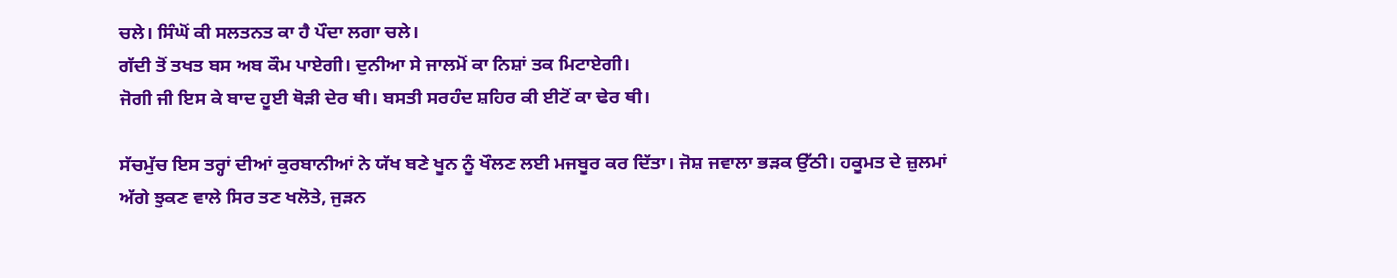ਚਲੇ। ਸਿੰਘੋਂ ਕੀ ਸਲਤਨਤ ਕਾ ਹੈ ਪੌਦਾ ਲਗਾ ਚਲੇ।
ਗੱਦੀ ਤੋਂ ਤਖਤ ਬਸ ਅਬ ਕੌਮ ਪਾਏਗੀ। ਦੁਨੀਆ ਸੇ ਜਾਲਮੋਂ ਕਾ ਨਿਸ਼ਾਂ ਤਕ ਮਿਟਾਏਗੀ।
ਜੋਗੀ ਜੀ ਇਸ ਕੇ ਬਾਦ ਹੂਈ ਥੋੜੀ ਦੇਰ ਥੀ। ਬਸਤੀ ਸਰਹੰਦ ਸ਼ਹਿਰ ਕੀ ਈਟੋਂ ਕਾ ਢੇਰ ਥੀ।

ਸੱਚਮੁੱਚ ਇਸ ਤਰ੍ਹਾਂ ਦੀਆਂ ਕੁਰਬਾਨੀਆਂ ਨੇ ਯੱਖ ਬਣੇ ਖੂਨ ਨੂੰ ਖੌਲਣ ਲਈ ਮਜਬੂਰ ਕਰ ਦਿੱਤਾ। ਜੋਸ਼ ਜਵਾਲਾ ਭੜਕ ਉੱਠੀ। ਹਕੂਮਤ ਦੇ ਜ਼ੁਲਮਾਂ ਅੱਗੇ ਝੁਕਣ ਵਾਲੇ ਸਿਰ ਤਣ ਖਲੋਤੇ, ਜੁੜਨ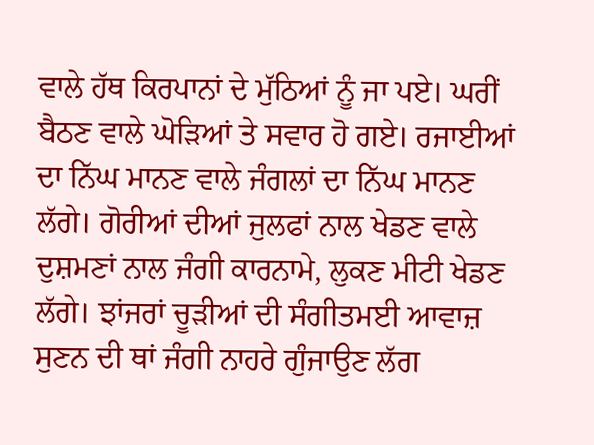ਵਾਲੇ ਹੱਥ ਕਿਰਪਾਨਾਂ ਦੇ ਮੁੱਠਿਆਂ ਨੂੰ ਜਾ ਪਏ। ਘਰੀਂ ਬੈਠਣ ਵਾਲੇ ਘੋੜਿਆਂ ਤੇ ਸਵਾਰ ਹੋ ਗਏ। ਰਜਾਈਆਂ ਦਾ ਨਿੱਘ ਮਾਨਣ ਵਾਲੇ ਜੰਗਲਾਂ ਦਾ ਨਿੱਘ ਮਾਨਣ ਲੱਗੇ। ਗੋਰੀਆਂ ਦੀਆਂ ਜੁਲਫਾਂ ਨਾਲ ਖੇਡਣ ਵਾਲੇ ਦੁਸ਼ਮਣਾਂ ਨਾਲ ਜੰਗੀ ਕਾਰਨਾਮੇ, ਲੁਕਣ ਮੀਟੀ ਖੇਡਣ ਲੱਗੇ। ਝਾਂਜਰਾਂ ਚੂੜੀਆਂ ਦੀ ਸੰਗੀਤਮਈ ਆਵਾਜ਼ ਸੁਣਨ ਦੀ ਥਾਂ ਜੰਗੀ ਨਾਹਰੇ ਗੁੰਜਾਉਣ ਲੱਗ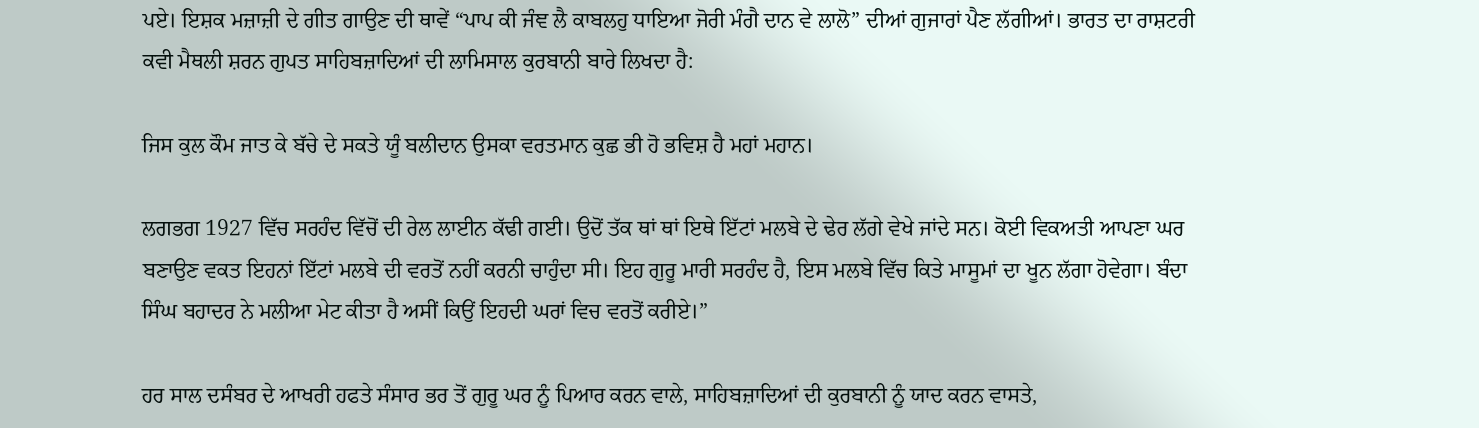ਪਏ। ਇਸ਼ਕ ਮਜ਼ਾਜ਼ੀ ਦੇ ਗੀਤ ਗਾਉਣ ਦੀ ਥਾਵੇਂ “ਪਾਪ ਕੀ ਜੰਞ ਲੈ ਕਾਬਲਹੁ ਧਾਇਆ ਜੋਰੀ ਮੰਗੈ ਦਾਨ ਵੇ ਲਾਲੋ” ਦੀਆਂ ਗੁਜਾਰਾਂ ਪੈਣ ਲੱਗੀਆਂ। ਭਾਰਤ ਦਾ ਰਾਸ਼ਟਰੀ ਕਵੀ ਮੈਥਲੀ ਸ਼ਰਨ ਗੁਪਤ ਸਾਹਿਬਜ਼ਾਦਿਆਂ ਦੀ ਲਾਮਿਸਾਲ ਕੁਰਬਾਨੀ ਬਾਰੇ ਲਿਖਦਾ ਹੈ:

ਜਿਸ ਕੁਲ ਕੌਮ ਜਾਤ ਕੇ ਬੱਚੇ ਦੇ ਸਕਤੇ ਯੂੰ ਬਲੀਦਾਨ ਉਸਕਾ ਵਰਤਮਾਨ ਕੁਛ ਭੀ ਹੋ ਭਵਿਸ਼ ਹੈ ਮਹਾਂ ਮਹਾਨ।

ਲਗਭਗ 1927 ਵਿੱਚ ਸਰਹੰਦ ਵਿੱਚੋਂ ਦੀ ਰੇਲ ਲਾਈਨ ਕੱਢੀ ਗਈ। ਉਦੋਂ ਤੱਕ ਥਾਂ ਥਾਂ ਇਥੇ ਇੱਟਾਂ ਮਲਬੇ ਦੇ ਢੇਰ ਲੱਗੇ ਵੇਖੇ ਜਾਂਦੇ ਸਨ। ਕੋਈ ਵਿਕਅਤੀ ਆਪਣਾ ਘਰ ਬਣਾਉਣ ਵਕਤ ਇਹਨਾਂ ਇੱਟਾਂ ਮਲਬੇ ਦੀ ਵਰਤੋਂ ਨਹੀਂ ਕਰਨੀ ਚਾਹੁੰਦਾ ਸੀ। ਇਹ ਗੁਰੂ ਮਾਰੀ ਸਰਹੰਦ ਹੈ, ਇਸ ਮਲਬੇ ਵਿੱਚ ਕਿਤੇ ਮਾਸੂਮਾਂ ਦਾ ਖੂਨ ਲੱਗਾ ਹੋਵੇਗਾ। ਬੰਦਾ ਸਿੰਘ ਬਹਾਦਰ ਨੇ ਮਲੀਆ ਮੇਟ ਕੀਤਾ ਹੈ ਅਸੀਂ ਕਿਉਂ ਇਹਦੀ ਘਰਾਂ ਵਿਚ ਵਰਤੋਂ ਕਰੀਏ।”

ਹਰ ਸਾਲ ਦਸੰਬਰ ਦੇ ਆਖਰੀ ਹਫਤੇ ਸੰਸਾਰ ਭਰ ਤੋਂ ਗੁਰੂ ਘਰ ਨੂੰ ਪਿਆਰ ਕਰਨ ਵਾਲੇ, ਸਾਹਿਬਜ਼ਾਦਿਆਂ ਦੀ ਕੁਰਬਾਨੀ ਨੂੰ ਯਾਦ ਕਰਨ ਵਾਸਤੇ,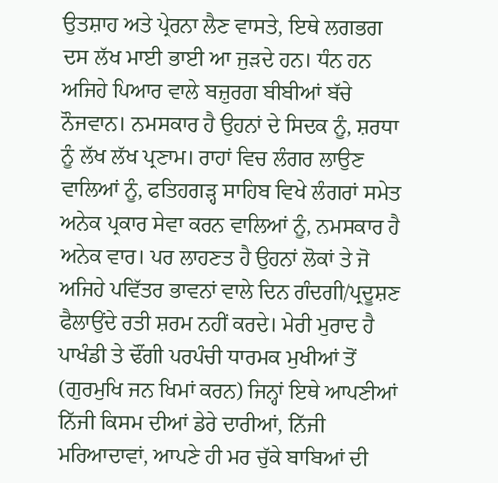ਉਤਸ਼ਾਹ ਅਤੇ ਪ੍ਰੇਰਨਾ ਲੈਣ ਵਾਸਤੇ, ਇਥੇ ਲਗਭਗ ਦਸ ਲੱਖ ਮਾਈ ਭਾਈ ਆ ਜੁੜਦੇ ਹਨ। ਧੰਨ ਹਨ ਅਜਿਹੇ ਪਿਆਰ ਵਾਲੇ ਬਜ਼ੁਰਗ ਬੀਬੀਆਂ ਬੱਚੇ ਨੌਜਵਾਨ। ਨਮਸਕਾਰ ਹੈ ਉਹਨਾਂ ਦੇ ਸਿਦਕ ਨੂੰ, ਸ਼ਰਧਾ ਨੂੰ ਲੱਖ ਲੱਖ ਪ੍ਰਣਾਮ। ਰਾਹਾਂ ਵਿਚ ਲੰਗਰ ਲਾਉਣ ਵਾਲਿਆਂ ਨੂੰ, ਫਤਿਹਗੜ੍ਹ ਸਾਹਿਬ ਵਿਖੇ ਲੰਗਰਾਂ ਸਮੇਤ ਅਨੇਕ ਪ੍ਰਕਾਰ ਸੇਵਾ ਕਰਨ ਵਾਲਿਆਂ ਨੂੰ, ਨਮਸਕਾਰ ਹੈ ਅਨੇਕ ਵਾਰ। ਪਰ ਲਾਹਣਤ ਹੈ ਉਹਨਾਂ ਲੋਕਾਂ ਤੇ ਜੋ ਅਜਿਹੇ ਪਵਿੱਤਰ ਭਾਵਨਾਂ ਵਾਲੇ ਦਿਨ ਗੰਦਗੀ/ਪ੍ਰਦੂਸ਼ਣ ਫੈਲਾਉਂਦੇ ਰਤੀ ਸ਼ਰਮ ਨਹੀਂ ਕਰਦੇ। ਮੇਰੀ ਮੁਰਾਦ ਹੈ ਪਾਖੰਡੀ ਤੇ ਢੌਂਗੀ ਪਰਪੰਚੀ ਧਾਰਮਕ ਮੁਖੀਆਂ ਤੋਂ (ਗੁਰਮੁਖਿ ਜਨ ਖਿਮਾਂ ਕਰਨ) ਜਿਨ੍ਹਾਂ ਇਥੇ ਆਪਣੀਆਂ ਨਿੱਜੀ ਕਿਸਮ ਦੀਆਂ ਡੇਰੇ ਦਾਰੀਆਂ, ਨਿੱਜੀ ਮਰਿਆਦਾਵਾਂ, ਆਪਣੇ ਹੀ ਮਰ ਚੁੱਕੇ ਬਾਬਿਆਂ ਦੀ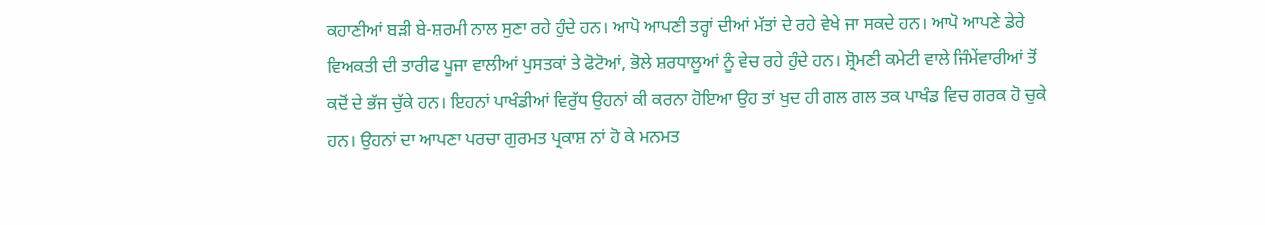ਕਹਾਣੀਆਂ ਬੜੀ ਬੇ-ਸ਼ਰਮੀ ਨਾਲ ਸੁਣਾ ਰਹੇ ਹੁੰਦੇ ਹਨ। ਆਪੋ ਆਪਣੀ ਤਰ੍ਹਾਂ ਦੀਆਂ ਮੱਤਾਂ ਦੇ ਰਹੇ ਵੇਖੇ ਜਾ ਸਕਦੇ ਹਨ। ਆਪੋ ਆਪਣੇ ਡੇਰੇ ਵਿਅਕਤੀ ਦੀ ਤਾਰੀਫ ਪੂਜਾ ਵਾਲੀਆਂ ਪੁਸਤਕਾਂ ਤੇ ਫੋਟੋਆਂ, ਭੋਲੇ ਸ਼ਰਧਾਲੂਆਂ ਨੂੰ ਵੇਚ ਰਹੇ ਹੁੰਦੇ ਹਨ। ਸ਼੍ਰੋਮਣੀ ਕਮੇਟੀ ਵਾਲੇ ਜਿੰਮੇਂਵਾਰੀਆਂ ਤੋਂ ਕਦੋਂ ਦੇ ਭੱਜ ਚੁੱਕੇ ਹਨ। ਇਹਨਾਂ ਪਾਖੰਡੀਆਂ ਵਿਰੁੱਧ ਉਹਨਾਂ ਕੀ ਕਰਨਾ ਹੋਇਆ ਉਹ ਤਾਂ ਖੁਦ ਹੀ ਗਲ ਗਲ ਤਕ ਪਾਖੰਡ ਵਿਚ ਗਰਕ ਹੋ ਚੁਕੇ ਹਨ। ਉਹਨਾਂ ਦਾ ਆਪਣਾ ਪਰਚਾ ਗੁਰਮਤ ਪ੍ਰਕਾਸ਼ ਨਾਂ ਹੋ ਕੇ ਮਨਮਤ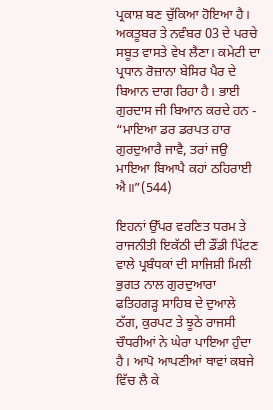ਪ੍ਰਕਾਸ਼ ਬਣ ਚੁੱਕਿਆ ਹੋਇਆ ਹੈ। ਅਕਤੂਬਰ ਤੇ ਨਵੰਬਰ 03 ਦੇ ਪਰਚੇ ਸਬੂਤ ਵਾਸਤੇ ਵੇਖ ਲੈਣਾ। ਕਮੇਟੀ ਦਾ ਪ੍ਰਧਾਨ ਰੋਜ਼ਾਨਾ ਬੇਸਿਰ ਪੈਰ ਦੇ ਬਿਆਨ ਦਾਗ ਰਿਹਾ ਹੈ। ਭਾਈ ਗੁਰਦਾਸ ਜੀ ਬਿਆਨ ਕਰਦੇ ਹਨ - “ਮਾਇਆ ਡਰ ਡਰਪਤ ਹਾਰ ਗੁਰਦੁਆਰੈ ਜਾਵੈ, ਤਰਾਂ ਜਉ ਮਾਇਆ ਬਿਆਪੈ ਕਹਾਂ ਠਹਿਰਾਈ ਐ॥”(544)

ਇਹਨਾਂ ਉੱਪਰ ਵਰਣਿਤ ਧਰਮ ਤੇ ਰਾਜਨੀਤੀ ਇਕੱਠੀ ਦੀ ਡੌਂਡੀ ਪਿੱਟਣ ਵਾਲੇ ਪ੍ਰਬੰਧਕਾਂ ਦੀ ਸਾਜਿਸ਼ੀ ਮਿਲੀ ਭੁਗਤ ਨਾਲ ਗੁਰਦੁਆਰਾ ਫਤਿਹਗੜ੍ਹ ਸਾਹਿਬ ਦੇ ਦੁਆਲੇ ਠੱਗ, ਕੁਰਪਟ ਤੇ ਝੂਠੇ ਰਾਜਸੀ ਚੌਧਰੀਆਂ ਨੇ ਘੇਰਾ ਪਾਇਆ ਹੁੰਦਾ ਹੈ। ਆਪੋ ਆਪਣੀਆਂ ਥਾਵਾਂ ਕਬਜੇ ਵਿੱਚ ਲੈ ਕੇ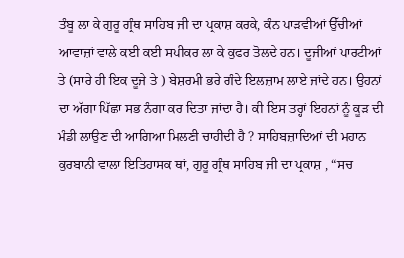ਤੰਬੂ ਲਾ ਕੇ ਗੁਰੂ ਗ੍ਰੰਥ ਸਾਹਿਬ ਜੀ ਦਾ ਪ੍ਰਕਾਸ਼ ਕਰਕੇ, ਕੰਨ ਪਾੜਵੀਆਂ ਉੱਚੀਆਂ ਆਵਾਜ਼ਾਂ ਵਾਲੇ ਕਈ ਕਈ ਸਪੀਕਰ ਲਾ ਕੇ ਕੁਫਰ ਤੋਲਦੇ ਹਨ। ਦੂਜੀਆਂ ਪਾਰਟੀਆਂ ਤੇ (ਸਾਰੇ ਹੀ ਇਕ ਦੂਜੇ ਤੇ ) ਬੇਸ਼ਰਮੀ ਭਰੇ ਗੰਦੇ ਇਲਜ਼ਾਮ ਲਾਏ ਜਾਂਦੇ ਹਨ। ਉਹਨਾਂ ਦਾ ਅੱਗਾ ਪਿੱਛਾ ਸਭ ਨੰਗਾ ਕਰ ਦਿਤਾ ਜਾਂਦਾ ਹੈ। ਕੀ ਇਸ ਤਰ੍ਹਾਂ ਇਹਨਾਂ ਨੂੰ ਕੂੜ ਦੀ ਮੰਡੀ ਲਾਉਣ ਦੀ ਆਗਿਆ ਮਿਲਣੀ ਚਾਹੀਦੀ ਹੈ ? ਸਾਹਿਬਜ਼ਾਦਿਆਂ ਦੀ ਮਹਾਨ ਕੁਰਬਾਨੀ ਵਾਲਾ ਇਤਿਹਾਸਕ ਥਾਂ, ਗੁਰੂ ਗ੍ਰੰਥ ਸਾਹਿਬ ਜੀ ਦਾ ਪ੍ਰਕਾਸ਼ , “ਸਚ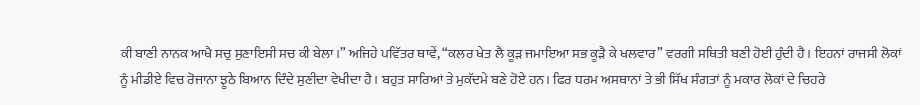ਕੀ ਬਾਣੀ ਨਾਨਕ ਆਖੈ ਸਚੁ ਸੁਣਾਇਸੀ ਸਚ ਕੀ ਬੇਲਾ।” ਅਜਿਹੇ ਪਵਿੱਤਰ ਥਾਵੇਂ, “ਕਲਰ ਖੇਤ ਲੈ ਕੂੜ ਜਮਾਇਆ ਸਭ ਕੂੜੈ ਕੇ ਖਲਵਾਰ” ਵਰਗੀ ਸਥਿਤੀ ਬਣੀ ਹੋਈ ਹੁੰਦੀ ਹੈ। ਇਹਨਾਂ ਰਾਜਸੀ ਲੋਕਾਂ ਨੂੰ ਮੀਡੀਏ ਵਿਚ ਰੋਜਾਨਾ ਝੂਠੇ ਬਿਆਨ ਦਿੰਦੇ ਸੁਣੀਦਾ ਵੇਖੀਦਾ ਹੈ। ਬਹੁਤ ਸਾਰਿਆਂ ਤੇ ਮੁਕੱਦਮੇ ਬਣੇ ਹੋਏ ਹਨ। ਫਿਰ ਧਰਮ ਅਸਥਾਨਾਂ ਤੇ ਭੀ ਸਿੱਖ ਸੰਗਤਾਂ ਨੂੰ ਮਕਾਰ ਲੋਕਾਂ ਦੇ ਚਿਹਰੇ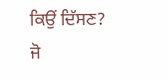ਕਿਉਂ ਦਿੱਸਣ? ਜੋ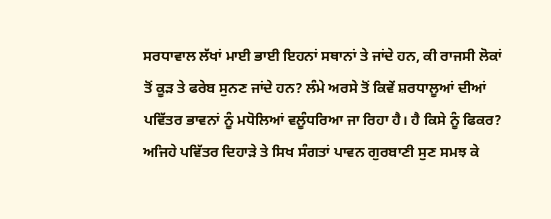ਸਰਧਾਵਾਲ ਲੱਖਾਂ ਮਾਈ ਭਾਈ ਇਹਨਾਂ ਸਥਾਨਾਂ ਤੇ ਜਾਂਦੇ ਹਨ, ਕੀ ਰਾਜਸੀ ਲੋਕਾਂ ਤੋਂ ਕੂੜ ਤੇ ਫਰੇਬ ਸੁਨਣ ਜਾਂਦੇ ਹਨ? ਲੰਮੇ ਅਰਸੇ ਤੋਂ ਕਿਵੇਂ ਸ਼ਰਧਾਲੂਆਂ ਦੀਆਂ ਪਵਿੱਤਰ ਭਾਵਨਾਂ ਨੂੰ ਮਧੋਲਿਆਂ ਵਲੂੰਧਰਿਆ ਜਾ ਰਿਹਾ ਹੈ। ਹੈ ਕਿਸੇ ਨੂੰ ਫਿਕਰ? ਅਜਿਹੇ ਪਵਿੱਤਰ ਦਿਹਾੜੇ ਤੇ ਸਿਖ ਸੰਗਤਾਂ ਪਾਵਨ ਗੁਰਬਾਣੀ ਸੁਣ ਸਮਝ ਕੇ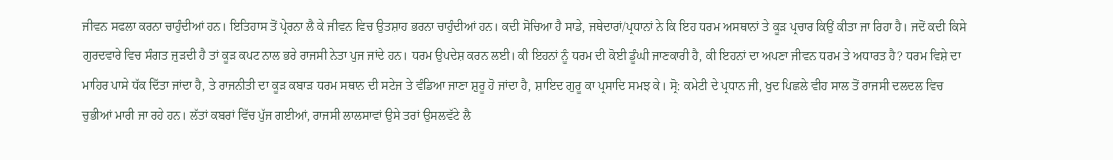ਜੀਵਨ ਸਫਲਾ ਕਰਨਾ ਚਾਹੁੰਦੀਆਂ ਹਨ। ਇਤਿਹਾਸ ਤੋਂ ਪ੍ਰੇਰਨਾ ਲੈ ਕੇ ਜੀਵਨ ਵਿਚ ਉਤਸ਼ਾਹ ਭਰਨਾ ਚਾਹੁੰਦੀਆਂ ਹਨ। ਕਦੀ ਸੋਚਿਆ ਹੈ ਸਾਡੇ, ਜਥੇਦਾਰਾਂ/ਪ੍ਰਧਾਨਾਂ ਨੇ ਕਿ ਇਹ ਧਰਮ ਅਸਥਾਨਾਂ ਤੇ ਕੂੜ ਪ੍ਰਚਾਰ ਕਿਉਂ ਕੀਤਾ ਜਾ ਰਿਹਾ ਹੈ। ਜਦੋਂ ਕਦੀ ਕਿਸੇ ਗੁਰਦਵਾਰੇ ਵਿਚ ਸੰਗਤ ਜੁੜਦੀ ਹੈ ਤਾਂ ਕੂੜ ਕਪਟ ਨਾਲ ਭਰੇ ਰਾਜਸੀ ਨੇਤਾ ਪੁਜ ਜਾਂਦੇ ਹਨ। ਧਰਮ ਉਪਦੇਸ਼ ਕਰਨ ਲਈ। ਕੀ ਇਹਨਾਂ ਨੂੰ ਧਰਮ ਦੀ ਕੋਈ ਡੂੰਘੀ ਜਾਣਕਾਰੀ ਹੈ, ਕੀ ਇਹਨਾਂ ਦਾ ਅਪਣਾ ਜੀਵਨ ਧਰਮ ਤੇ ਅਧਾਰਤ ਹੈ? ਧਰਮ ਵਿਸ਼ੇ ਦਾ ਮਾਹਿਰ ਪਾਸੇ ਧੱਕ ਦਿੱਤਾ ਜਾਂਦਾ ਹੈ, ਤੇ ਰਾਜਨੀਤੀ ਦਾ ਕੂੜ ਕਬਾੜ ਧਰਮ ਸਥਾਨ ਦੀ ਸਟੇਜ ਤੇ ਵੰਡਿਆ ਜਾਣਾ ਸ਼ੁਰੂ ਹੋ ਜਾਂਦਾ ਹੈ, ਸ਼ਾਇਦ ਗੁਰੂ ਕਾ ਪ੍ਰਸਾਦਿ ਸਮਝ ਕੇ। ਸ੍ਰੋ: ਕਮੇਟੀ ਦੇ ਪ੍ਰਧਾਨ ਜੀ, ਖੁਦ ਪਿਛਲੇ ਵੀਹ ਸਾਲ ਤੋਂ ਰਾਜਸੀ ਦਲਦਲ ਵਿਚ ਚੁਭੀਆਂ ਮਾਰੀ ਜਾ ਰਹੇ ਹਨ। ਲੱਤਾਂ ਕਬਰਾਂ ਵਿੱਚ ਪੁੱਜ ਗਈਆਂ, ਰਾਜਸੀ ਲਾਲਸਾਵਾਂ ਉਸੇ ਤਰਾਂ ਉਸਲਵੱਟੇ ਲੈ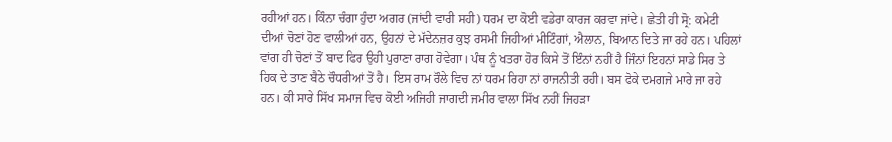ਰਹੀਆਂ ਹਨ। ਕਿੰਨਾ ਚੰਗਾ ਹੁੰਦਾ ਅਗਰ (ਜਾਂਦੀ ਵਾਰੀ ਸਹੀ) ਧਰਮ ਦਾ ਕੋਈ ਵਡੇਰਾ ਕਾਰਜ ਕਰਵਾ ਜਾਂਦੇ। ਛੇਤੀ ਹੀ ਸ੍ਰੋ: ਕਮੇਟੀ ਦੀਆਂ ਚੋਣਾਂ ਹੋਣ ਵਾਲੀਆਂ ਹਨ, ਉਹਨਾਂ ਦੇ ਮੱਦੇਨਜ਼ਰ ਕੁਝ ਰਸਮੀ ਜਿਹੀਆਂ ਮੀਟਿੰਗਾਂ, ਐਲਾਨ, ਬਿਆਨ ਦਿਤੇ ਜਾ ਰਹੇ ਹਨ। ਪਹਿਲਾਂ ਵਾਂਗ ਹੀ ਚੋਣਾਂ ਤੋਂ ਬਾਦ ਫਿਰ ਉਹੀ ਪੁਰਾਣਾ ਰਾਗ ਹੋਵੇਗਾ। ਪੰਥ ਨੂੰ ਖਤਰਾ ਹੋਰ ਕਿਸੇ ਤੋਂ ਇੰਨਾਂ ਨਹੀਂ ਹੈ ਜਿੰਨਾਂ ਇਹਨਾਂ ਸਾਡੇ ਸਿਰ ਤੇ ਹਿਕ ਦੇ ਤਾਣ ਬੈਠੇ ਚੌਧਰੀਆਂ ਤੋਂ ਹੈ। ਇਸ ਰਾਮ ਰੌਲੇ ਵਿਚ ਨਾਂ ਧਰਮ ਰਿਹਾ ਨਾਂ ਰਾਜਨੀਤੀ ਰਹੀ। ਬਸ ਫੋਕੇ ਦਮਗਜੇ ਮਾਰੇ ਜਾ ਰਹੇ ਹਨ। ਕੀ ਸਾਰੇ ਸਿੱਖ ਸਮਾਜ ਵਿਚ ਕੋਈ ਅਜਿਹੀ ਜਾਗਦੀ ਜਮੀਰ ਵਾਲਾ ਸਿੱਖ ਨਹੀਂ ਜਿਹੜਾ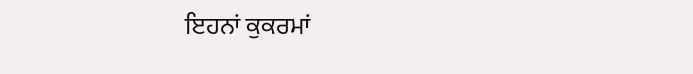ਇਹਨਾਂ ਕੁਕਰਮਾਂ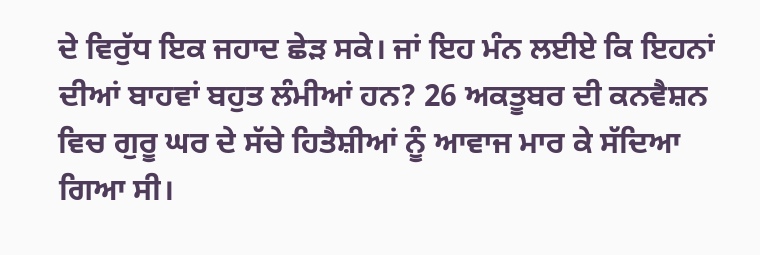ਦੇ ਵਿਰੁੱਧ ਇਕ ਜਹਾਦ ਛੇੜ ਸਕੇ। ਜਾਂ ਇਹ ਮੰਨ ਲਈਏ ਕਿ ਇਹਨਾਂ ਦੀਆਂ ਬਾਹਵਾਂ ਬਹੁਤ ਲੰਮੀਆਂ ਹਨ? 26 ਅਕਤੂਬਰ ਦੀ ਕਨਵੈਸ਼ਨ ਵਿਚ ਗੁਰੂ ਘਰ ਦੇ ਸੱਚੇ ਹਿਤੈਸ਼ੀਆਂ ਨੂੰ ਆਵਾਜ ਮਾਰ ਕੇ ਸੱਦਿਆ ਗਿਆ ਸੀ।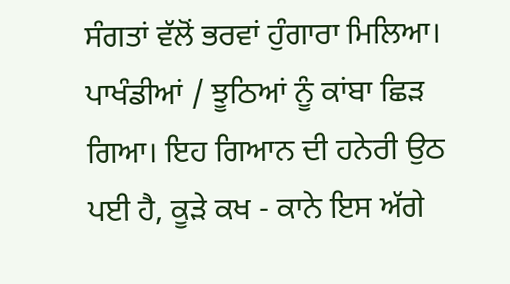ਸੰਗਤਾਂ ਵੱਲੋਂ ਭਰਵਾਂ ਹੁੰਗਾਰਾ ਮਿਲਿਆ। ਪਾਖੰਡੀਆਂ / ਝੂਠਿਆਂ ਨੂੰ ਕਾਂਬਾ ਛਿੜ ਗਿਆ। ਇਹ ਗਿਆਨ ਦੀ ਹਨੇਰੀ ਉਠ ਪਈ ਹੈ, ਕੂੜੇ ਕਖ - ਕਾਨੇ ਇਸ ਅੱਗੇ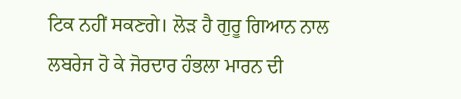ਟਿਕ ਨਹੀਂ ਸਕਣਗੇ। ਲੋੜ ਹੈ ਗੁਰੂ ਗਿਆਨ ਨਾਲ ਲਬਰੇਜ ਹੋ ਕੇ ਜੋਰਦਾਰ ਹੰਭਲਾ ਮਾਰਨ ਦੀ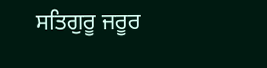ਸਤਿਗੁਰੂ ਜਰੂਰ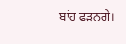ਬਾਂਹ ਫੜਨਗੇ।